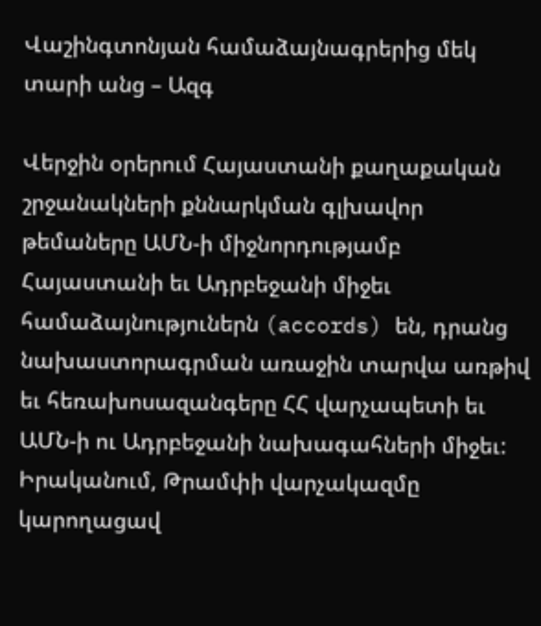Վաշինգտոնյան համաձայնագրերից մեկ տարի անց – Ազգ

Վերջին օրերում Հայաստանի քաղաքական շրջանակների քննարկման գլխավոր թեմաները ԱՄՆ-ի միջնորդությամբ Հայաստանի եւ Ադրբեջանի միջեւ համաձայնություներն (accords) են, դրանց նախաստորագրման առաջին տարվա առթիվ եւ հեռախոսազանգերը ՀՀ վարչապետի եւ ԱՄՆ-ի ու Ադրբեջանի նախագահների միջեւ: Իրականում, Թրամփի վարչակազմը կարողացավ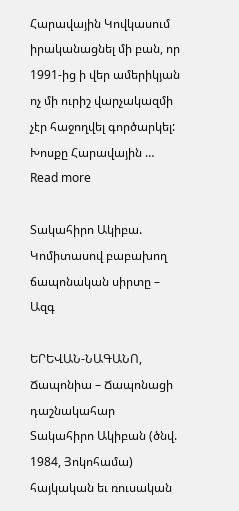Հարավային Կովկասում իրականացնել մի բան, որ 1991-ից ի վեր ամերիկյան ոչ մի ուրիշ վարչակազմի չէր հաջողվել գործարկել: Խոսքը Հարավային … Read more

Տակահիրո Ակիբա. Կոմիտասով բաբախող ճապոնական սիրտը – Ազգ

ԵՐԵՎԱՆ-ՆԱԳԱՆՈ, Ճապոնիա – Ճապոնացի դաշնակահար Տակահիրո Ակիբան (ծնվ. 1984, Յոկոհամա) հայկական եւ ռուսական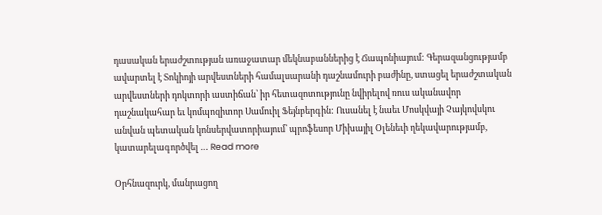դասական երաժշտության առաջատար մեկնաբաններից է Ճապոնիայում: Գերազանցությամբ ավարտել է Տոկիոյի արվեստների համալսարանի դաշնամուրի բաժինը, ստացել երաժշտական արվեստների դոկտորի աստիճան՝ իր հետազոտությունը նվիրելով ռուս ականավոր դաշնակահար եւ կոմպոզիտոր Սամուիլ Ֆեյնբերգին: Ուսանել է նաեւ Մոսկվայի Չայկովսկու անվան պետական կոնսերվատորիայում՝ պրոֆեսոր Միխայիլ Օլենեւի ղեկավարությամբ, կատարելագործվել … Read more

Օրհնազուրկ, մանրացող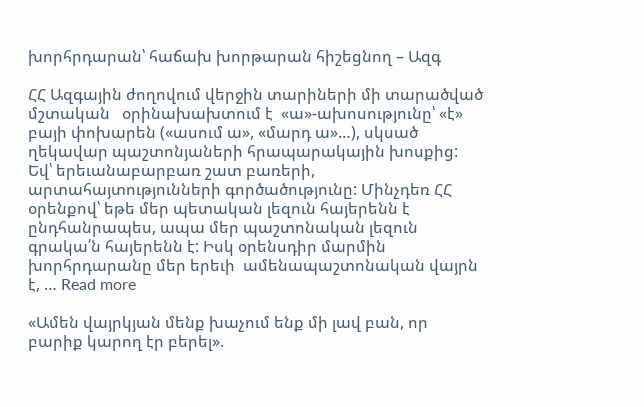խորհրդարան՝ հաճախ խորթարան հիշեցնող – Ազգ

ՀՀ Ազգային ժողովում վերջին տարիների մի տարածված մշտական   օրինախախտում է  «ա»-ախոսությունը՝ «է» բայի փոխարեն («ասում ա», «մարդ ա»…), սկսած ղեկավար պաշտոնյաների հրապարակային խոսքից: Եվ՝ երեւանաբարբառ շատ բառերի, արտահայտությունների գործածությունը: Մինչդեռ ՀՀ օրենքով՝ եթե մեր պետական լեզուն հայերենն է ընդհանրապես, ապա մեր պաշտոնական լեզուն գրակա՛ն հայերենն է: Իսկ օրենսդիր մարմին խորհրդարանը մեր երեւի  ամենապաշտոնական վայրն է, … Read more

«Ամեն վայրկյան մենք խաչում ենք մի լավ բան, որ բարիք կարող էր բերել».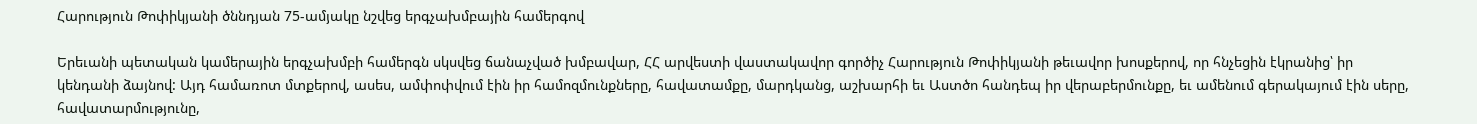Հարություն Թոփիկյանի ծննդյան 75-ամյակը նշվեց երգչախմբային համերգով

Երեւանի պետական կամերային երգչախմբի համերգն սկսվեց ճանաչված խմբավար, ՀՀ արվեստի վաստակավոր գործիչ Հարություն Թոփիկյանի թեւավոր խոսքերով, որ հնչեցին էկրանից՝ իր կենդանի ձայնով: Այդ համառոտ մտքերով, ասես, ամփոփվում էին իր համոզմունքները, հավատամքը, մարդկանց, աշխարհի եւ Աստծո հանդեպ իր վերաբերմունքը, եւ ամենում գերակայում էին սերը, հավատարմությունը,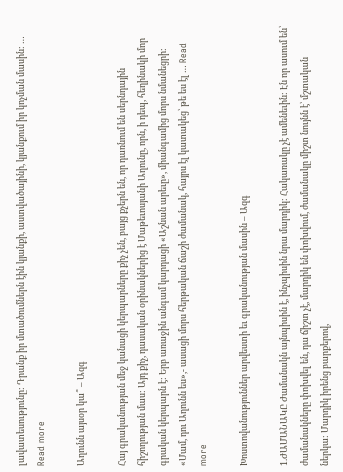լավատեսությունը: Դրանք իր մտածումներն էին կյանքի, աստվածայինի, կյանքում իր կոչման մասին: … Read more

Աղունն այսօր կա՞ – Ազգ

Հայ գրականության մեջ կանացի կերպարները քիչ չեն, բայց քչերն են, որ դառնում են սերնդային հիշողության մաս: Այդ քիչ, դասական օրինակներից է Մաթեւոսյանի Աղունը, որն, ի դեպ, հեղինակի մոր գրական կերպարն է: Երբ առաջին անգամ կարդացի «Աշնան արեւը», միանգամից մորս նմանեցրի: «Մամ, դու Աղունն ես»,- ասացի մորս հերթական ճաշի ժամանակ, հայրս էլ կատակեց՝ թե ես էլ … Read more

Խոստովանություններ արվեստի եւ գրականության մասին – Ազգ

1.ԺԱՄԱՆԱԿԸ Ժամանակն այնպիսին է, ինչպիսին նրա մարդիկ: Հակառակը չէ ամենեւին: Էն որ ասում են՝ ժամանակները փոխվել են, դա ճիշտ չէ, մարդիկ են փոխվում, ժամանակը միշտ նույնն է՝ մշտական ներկա: Մարդիկ իրենց բարքերով,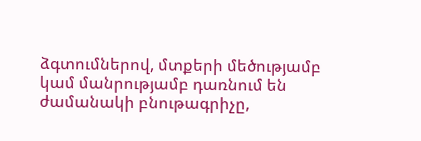ձգտումներով, մտքերի մեծությամբ կամ մանրությամբ դառնում են ժամանակի բնութագրիչը,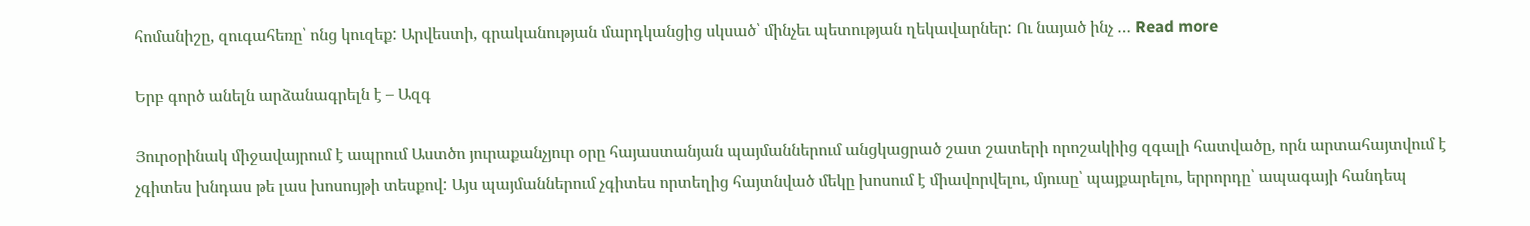հոմանիշը, զուգահեռը՝ ոնց կուզեք: Արվեստի, գրականության մարդկանցից սկսած՝ մինչեւ պետության ղեկավարներ: Ու նայած ինչ … Read more

Երբ գործ անելն արձանագրելն է – Ազգ

Յուրօրինակ միջավայրում է ապրում Աստծո յուրաքանչյուր օրը հայաստանյան պայմաններում անցկացրած շատ շատերի որոշակիից զգալի հատվածը, որն արտահայտվում է չգիտես խնդաս թե լաս խոսույթի տեսքով: Այս պայմաններում չգիտես որտեղից հայտնված մեկը խոսում է միավորվելու, մյուսը՝ պայքարելու, երրորդը՝ ապագայի հանդեպ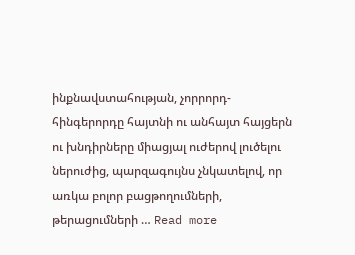ինքնավստահության, չորրորդ-հինգերորդը հայտնի ու անհայտ հայցերն ու խնդիրները միացյալ ուժերով լուծելու ներուժից, պարզագույնս չնկատելով, որ առկա բոլոր բացթողումների, թերացումների … Read more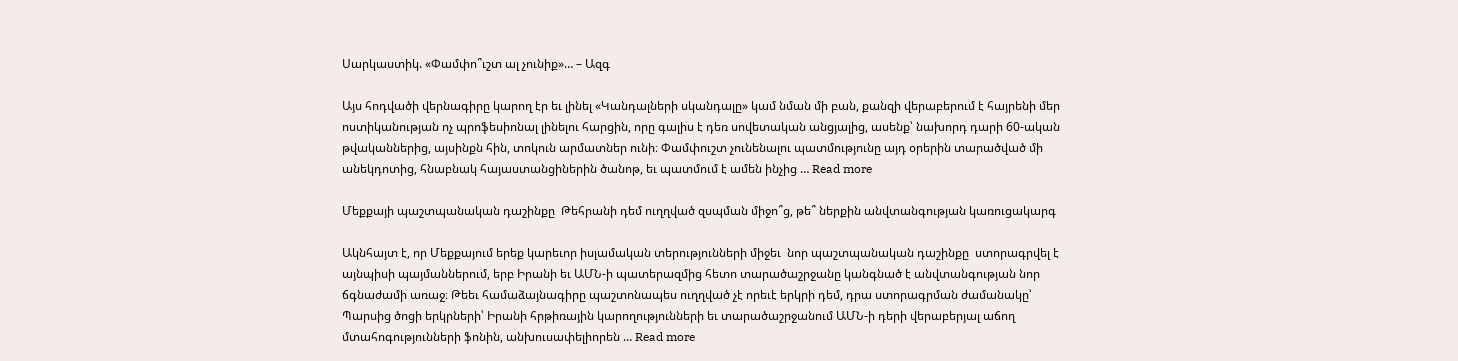Սարկաստիկ. «Փամփո՞ւշտ ալ չունիք»… – Ազգ

Այս հոդվածի վերնագիրը կարող էր եւ լինել «Կանդալների սկանդալը» կամ նման մի բան, քանզի վերաբերում է հայրենի մեր ոստիկանության ոչ պրոֆեսիոնալ լինելու հարցին, որը գալիս է դեռ սովետական անցյալից, ասենք՝ նախորդ դարի 60-ական թվականներից, այսինքն հին, տոկուն արմատներ ունի։ Փամփուշտ չունենալու պատմությունը այդ օրերին տարածված մի անեկդոտից, հնաբնակ հայաստանցիներին ծանոթ, եւ պատմում է ամեն ինչից … Read more

Մեքքայի պաշտպանական դաշինքը  Թեհրանի դեմ ուղղված զսպման միջո՞ց, թե՞ ներքին անվտանգության կառուցակարգ

Ակնհայտ է, որ Մեքքայում երեք կարեւոր իսլամական տերությունների միջեւ  նոր պաշտպանական դաշինքը  ստորագրվել է այնպիսի պայմաններում, երբ Իրանի եւ ԱՄՆ-ի պատերազմից հետո տարածաշրջանը կանգնած է անվտանգության նոր ճգնաժամի առաջ։ Թեեւ համաձայնագիրը պաշտոնապես ուղղված չէ որեւէ երկրի դեմ, դրա ստորագրման ժամանակը՝ Պարսից ծոցի երկրների՝ Իրանի հրթիռային կարողությունների եւ տարածաշրջանում ԱՄՆ-ի դերի վերաբերյալ աճող մտահոգությունների ֆոնին, անխուսափելիորեն … Read more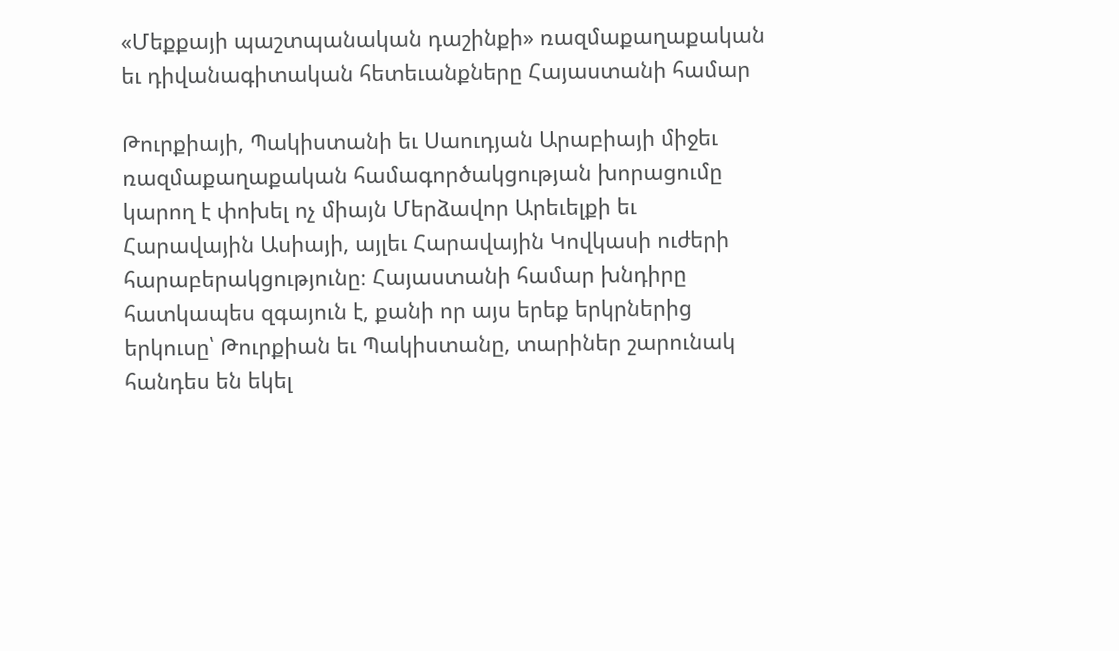«Մեքքայի պաշտպանական դաշինքի» ռազմաքաղաքական եւ դիվանագիտական հետեւանքները Հայաստանի համար

Թուրքիայի, Պակիստանի եւ Սաուդյան Արաբիայի միջեւ ռազմաքաղաքական համագործակցության խորացումը կարող է փոխել ոչ միայն Մերձավոր Արեւելքի եւ Հարավային Ասիայի, այլեւ Հարավային Կովկասի ուժերի հարաբերակցությունը։ Հայաստանի համար խնդիրը հատկապես զգայուն է, քանի որ այս երեք երկրներից երկուսը՝ Թուրքիան եւ Պակիստանը, տարիներ շարունակ հանդես են եկել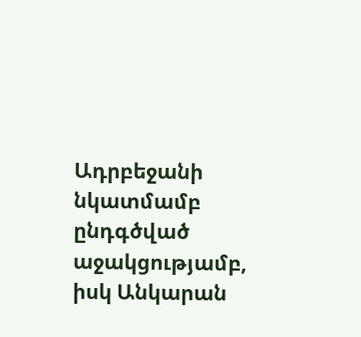Ադրբեջանի նկատմամբ ընդգծված աջակցությամբ, իսկ Անկարան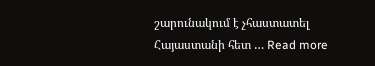շարունակում է չհաստատել Հայաստանի հետ … Read more